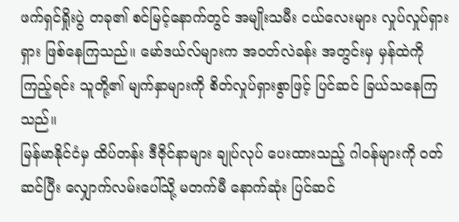ဖက်ရှင်ရှိုးပွဲ တခု၏ စင်မြင့်နောက်တွင် အမျိုးသမီး ငယ်လေးများ လှုပ်လှုပ်ရှားရှား ဖြစ်နေကြသည်။ မော်ဒယ်လ်များက အဝတ်လဲခန်း အတွင်းမှ မှန်ထဲကို ကြည့်ရင်း သူတို့၏ မျက်နှာများကို စိတ်လှုပ်ရှားစွာဖြင့် ပြင်ဆင် ခြယ်သနေကြ သည်။
မြန်မာနိုင်ငံမှ ထိပ်တန်း ဒီဇိုင်နာများ ချုပ်လုပ် ပေးထားသည့် ဂါဝန်များကို ဝတ်ဆင်ပြီး လျှောက်လမ်းပေါ်သို့ မတက်မီ နောက်ဆုံး ပြင်ဆင်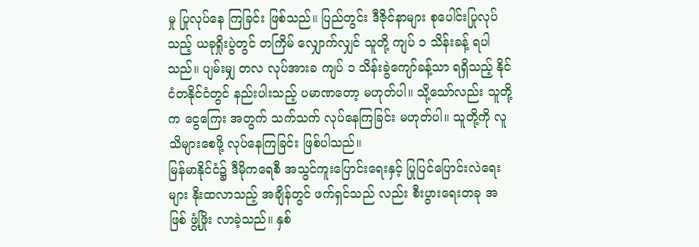မှု ပြုလုပ်နေ ကြခြင်း ဖြစ်သည်။ ပြည်တွင်း ဒီဇိုင်နာများ စုပေါင်းပြုလုပ်သည့် ယခုရှိုးပွဲတွင် တကြိမ် လျှောက်လျှင် သူတို့ ကျပ် ၁ သိန်းခန့် ရပါသည်။ ပျမ်းမျှ တလ လုပ်အားခ ကျပ် ၁ သိန်းခွဲကျော်ခန့်သာ ရရှိသည့် နိုင်ငံတနိုင်ငံတွင် နည်းပါးသည့် ပမာဏတော့ မဟုတ်ပါ။ သို့သော်လည်း သူတို့က ငွေကြေး အတွက် သက်သက် လုပ်နေကြခြင်း မဟုတ်ပါ။ သူတို့ကို လူသိများစေဖို့ လုပ်နေကြခြင်း ဖြစ်ပါသည်။
မြန်မာနိုင်ငံ၌ ဒီမိုကရေစီ အသွင်ကူးပြောင်းရေးနှင့် ပြုပြင်ပြောင်းလဲရေးများ နိုးထလာသည့် အချိန်တွင် ဖက်ရှင်သည် လည်း စီးပွားရေးတခု အဖြစ် ဖွံ့ဖြိုး လာခဲ့သည်။ နှစ်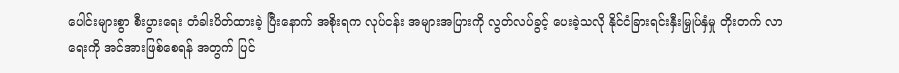ပေါင်းများစွာ စီးပွားရေး တံခါးပိတ်ထားခဲ့ ပြီးနောက် အစိုးရက လုပ်ငန်း အများအပြားကို လွတ်လပ်ခွင့် ပေးခဲ့သလို နိုင်ငံခြားရင်းနှီးမြှုပ်နှံမှု တိုးတက် လာရေးကို အင်အားဖြစ်စေရန် အတွက် ပြင်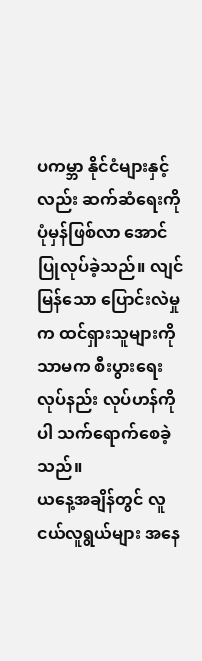ပကမ္ဘာ နိုင်ငံများနှင့်လည်း ဆက်ဆံရေးကို ပုံမှန်ဖြစ်လာ အောင် ပြုလုပ်ခဲ့သည်။ လျင်မြန်သော ပြောင်းလဲမှုက ထင်ရှားသူများကို သာမက စီးပွားရေး လုပ်နည်း လုပ်ဟန်ကိုပါ သက်ရောက်စေခဲ့သည်။
ယနေ့အချိန်တွင် လူငယ်လူရွယ်များ အနေ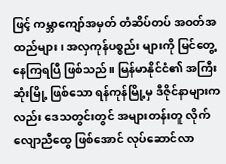ဖြင့် ကမ္ဘာကျော်အမှတ် တံဆိပ်တပ် အဝတ်အထည်များ၊ အလှကုန်ပစ္စည်း များကို မြင်တွေ့နေကြရပြီ ဖြစ်သည်။ မြန်မာနိုင်ငံ၏ အကြီးဆုံးမြို့ ဖြစ်သော ရန်ကုန်မြို့မှ ဒီဇိုင်နာများကလည်း ဒေသတွင်းတွင် အများတန်းတူ လိုက်လျောညီထွေ ဖြစ်အောင် လုပ်ဆောင်လာ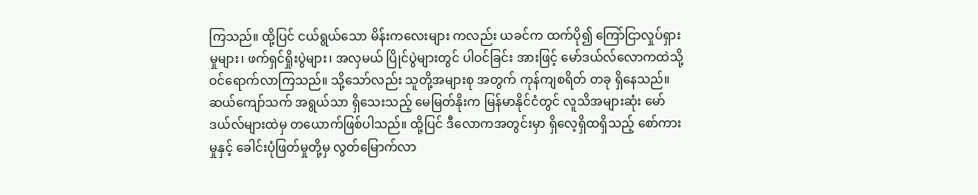ကြသည်။ ထို့ပြင် ငယ်ရွယ်သော မိန်းကလေးများ ကလည်း ယခင်က ထက်ပို၍ ကြော်ငြာလှုပ်ရှားမှုများ၊ ဖက်ရှင်ရှိုးပွဲများ၊ အလှမယ် ပြိုင်ပွဲများတွင် ပါဝင်ခြင်း အားဖြင့် မော်ဒယ်လ်လောကထဲသို့ ဝင်ရောက်လာကြသည်။ သို့သော်လည်း သူတို့အများစု အတွက် ကုန်ကျစရိတ် တခု ရှိနေသည်။
ဆယ်ကျော်သက် အရွယ်သာ ရှိသေးသည့် မေမြတ်နိုးက မြန်မာနိုင်ငံတွင် လူသိအများဆုံး မော်ဒယ်လ်များထဲမှ တယောက်ဖြစ်ပါသည်။ ထို့ပြင် ဒီလောကအတွင်းမှာ ရှိလေ့ရှိထရှိသည့် စော်ကားမှုနှင့် ခေါင်းပုံဖြတ်မှုတို့မှ လွတ်မြောက်လာ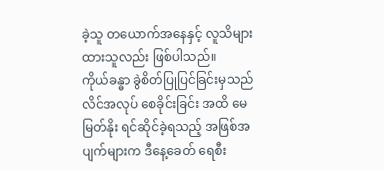ခဲ့သူ တယောက်အနေနှင့် လူသိများထားသူလည်း ဖြစ်ပါသည်။
ကိုယ်ခန္ဓာ ခွဲစိတ်ပြုပြင်ခြင်းမှသည် လိင်အလုပ် စေခိုင်းခြင်း အထိ မေမြတ်နိုး ရင်ဆိုင်ခဲ့ရသည့် အဖြစ်အပျက်များက ဒီနေ့ခေတ် ရေစီး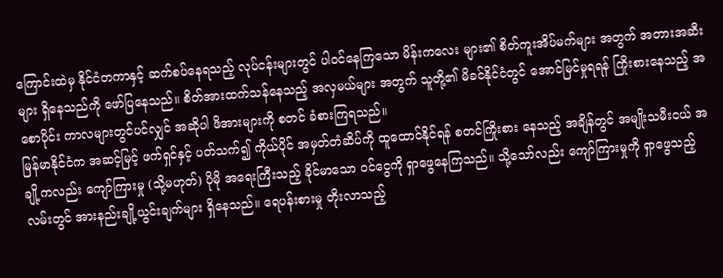ကြောင်းထဲမှ နိုင်ငံတကာနှင့် ဆက်စပ်နေရသည့် လုပ်ငန်းများတွင် ပါဝင်နေကြသော မိန်းကလေး များ၏ စိတ်ကူးအိပ်မက်များ အတွက် အတားအဆီးများ ရှိနေသည်ကို ဖော်ပြနေသည်။ စိတ်အားထက်သန်နေသည့် အလှမယ်များ အတွက် သူတို့၏ မိခင်နိုင်ငံတွင် အောင်မြင်မှုရရန် ကြိုးစားနေသည့် အစောပိုင်း ကာလများတွင်ပင်လျှင် အဆိုပါ ဖိအားများကို စတင် ခံစားကြရသည်။
မြန်မာနိုင်ငံက အဆင့်မြင့် ဖက်ရှင်နှင့် ပတ်သက်၍ ကိုယ်ပိုင် အမှတ်တံဆိပ်ကို ထူထောင်နိုင်ရန် စတင်ကြိုးစား နေသည့် အချိန်တွင် အမျိုးသမီးငယ် အချို့ကလည်း ကျော်ကြားမှု (သို့မဟုတ်) ပိုမို အရေးကြီးသည့် ခိုင်မာသော ဝင်ငွေကို ရှာဖွေနေကြသည်။ သို့သော်လည်း ကျော်ကြားမှုကို ရှာဖွေသည့် လမ်းတွင် အားနည်းချို့ယွင်းချက်များ ရှိနေသည်။ ရေပန်းစားမှု တိုးလာသည့်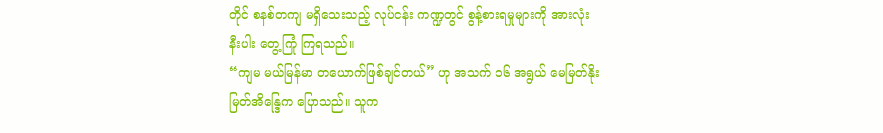တိုင် စနစ်တကျ မရှိသေးသည့် လုပ်ငန်း ကဏ္ဍတွင် စွန့်စားရမှုများကို အားလုံးနီးပါး တွေ့ကြုံ ကြရသည်။
“ကျမ မယ်မြန်မာ တယောက်ဖြစ်ချင်တယ်” ဟု အသက် ၁၆ အရွယ် မေမြတ်နိုးမြတ်အိန္ဒြေက ပြောသည်။ သူက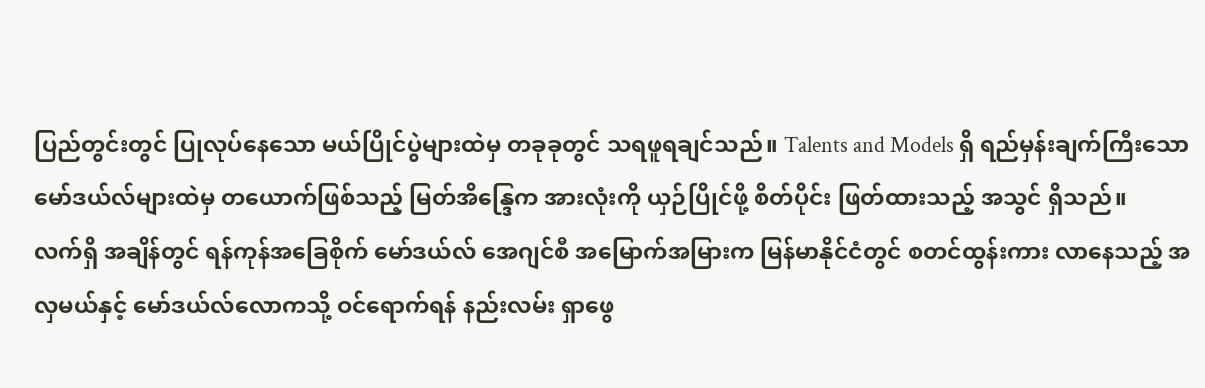ပြည်တွင်းတွင် ပြုလုပ်နေသော မယ်ပြိုင်ပွဲများထဲမှ တခုခုတွင် သရဖူရချင်သည်။ Talents and Models ရှိ ရည်မှန်းချက်ကြီးသော မော်ဒယ်လ်များထဲမှ တယောက်ဖြစ်သည့် မြတ်အိန္ဒြေက အားလုံးကို ယှဉ်ပြိုင်ဖို့ စိတ်ပိုင်း ဖြတ်ထားသည့် အသွင် ရှိသည်။
လက်ရှိ အချိန်တွင် ရန်ကုန်အခြေစိုက် မော်ဒယ်လ် အေဂျင်စီ အမြောက်အမြားက မြန်မာနိုင်ငံတွင် စတင်ထွန်းကား လာနေသည့် အလှမယ်နှင့် မော်ဒယ်လ်လောကသို့ ဝင်ရောက်ရန် နည်းလမ်း ရှာဖွေ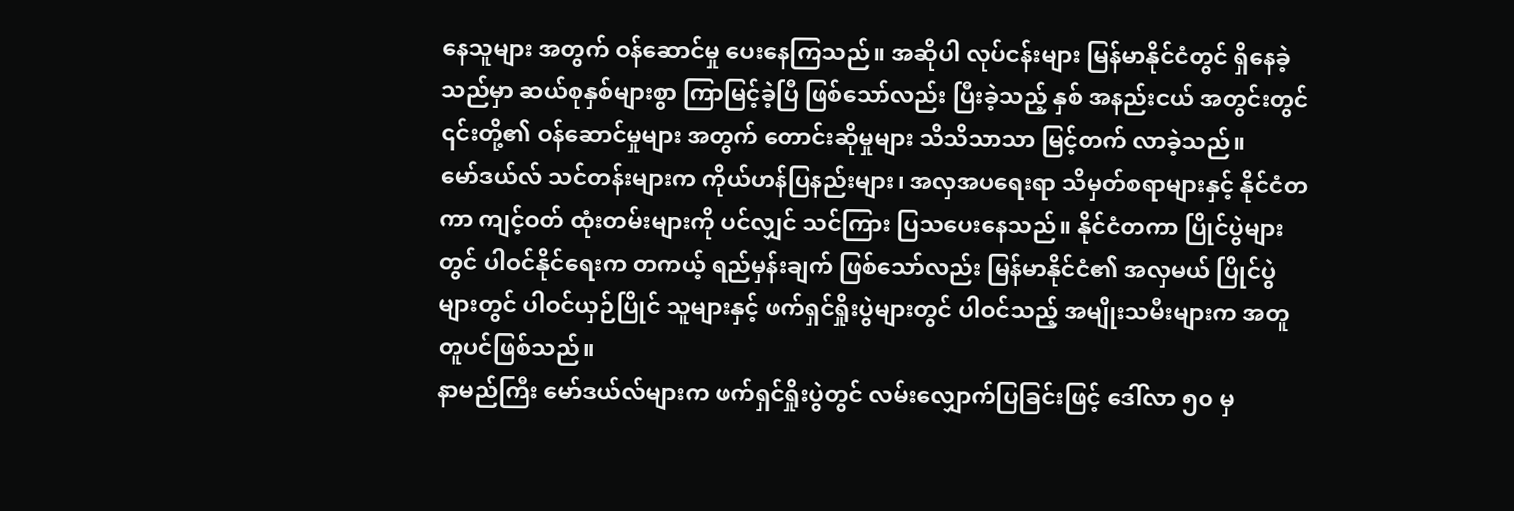နေသူများ အတွက် ဝန်ဆောင်မှု ပေးနေကြသည်။ အဆိုပါ လုပ်ငန်းများ မြန်မာနိုင်ငံတွင် ရှိနေခဲ့သည်မှာ ဆယ်စုနှစ်များစွာ ကြာမြင့်ခဲ့ပြီ ဖြစ်သော်လည်း ပြီးခဲ့သည့် နှစ် အနည်းငယ် အတွင်းတွင် ၎င်းတို့၏ ဝန်ဆောင်မှုများ အတွက် တောင်းဆိုမှုများ သိသိသာသာ မြင့်တက် လာခဲ့သည်။
မော်ဒယ်လ် သင်တန်းများက ကိုယ်ဟန်ပြနည်းများ၊ အလှအပရေးရာ သိမှတ်စရာများနှင့် နိုင်ငံတကာ ကျင့်ဝတ် ထုံးတမ်းများကို ပင်လျှင် သင်ကြား ပြသပေးနေသည်။ နိုင်ငံတကာ ပြိုင်ပွဲများတွင် ပါဝင်နိုင်ရေးက တကယ့် ရည်မှန်းချက် ဖြစ်သော်လည်း မြန်မာနိုင်ငံ၏ အလှမယ် ပြိုင်ပွဲများတွင် ပါဝင်ယှဉ်ပြိုင် သူများနှင့် ဖက်ရှင်ရှိုးပွဲများတွင် ပါဝင်သည့် အမျိုးသမီးများက အတူတူပင်ဖြစ်သည်။
နာမည်ကြီး မော်ဒယ်လ်များက ဖက်ရှင်ရှိုးပွဲတွင် လမ်းလျှောက်ပြခြင်းဖြင့် ဒေါ်လာ ၅၀ မှ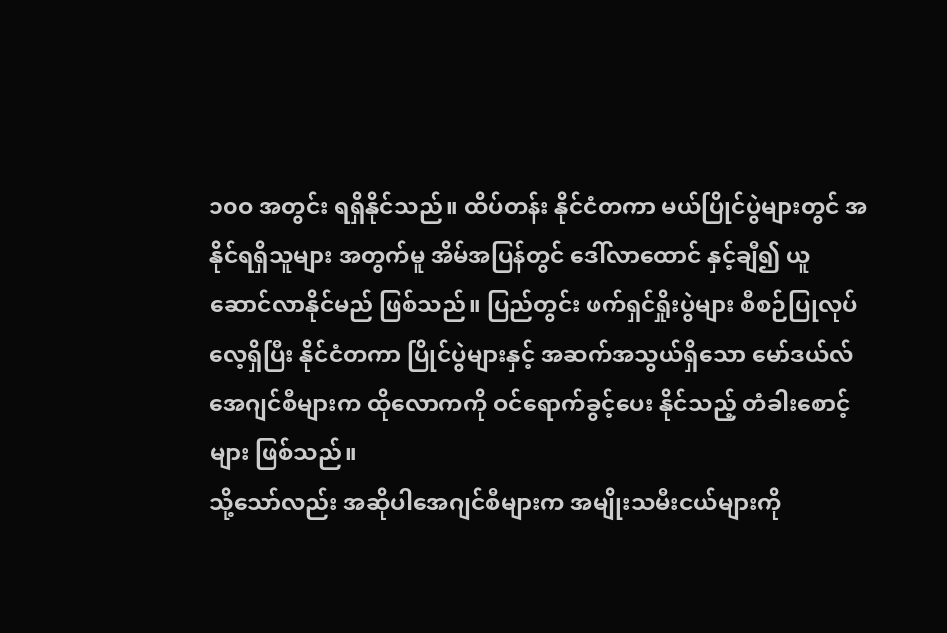၁၀ဝ အတွင်း ရရှိနိုင်သည်။ ထိပ်တန်း နိုင်ငံတကာ မယ်ပြိုင်ပွဲများတွင် အနိုင်ရရှိသူများ အတွက်မူ အိမ်အပြန်တွင် ဒေါ်လာထောင် နှင့်ချီ၍ ယူဆောင်လာနိုင်မည် ဖြစ်သည်။ ပြည်တွင်း ဖက်ရှင်ရှိုးပွဲများ စီစဉ်ပြုလုပ်လေ့ရှိပြီး နိုင်ငံတကာ ပြိုင်ပွဲများနှင့် အဆက်အသွယ်ရှိသော မော်ဒယ်လ် အေဂျင်စီများက ထိုလောကကို ဝင်ရောက်ခွင့်ပေး နိုင်သည့် တံခါးစောင့်များ ဖြစ်သည်။
သို့သော်လည်း အဆိုပါအေဂျင်စီများက အမျိုးသမီးငယ်များကို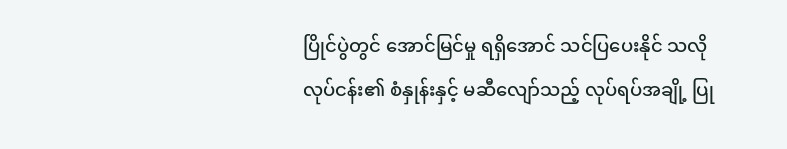ပြိုင်ပွဲတွင် အောင်မြင်မှု ရရှိအောင် သင်ပြပေးနိုင် သလို လုပ်ငန်း၏ စံနှုန်းနှင့် မဆီလျော်သည့် လုပ်ရပ်အချို့ ပြု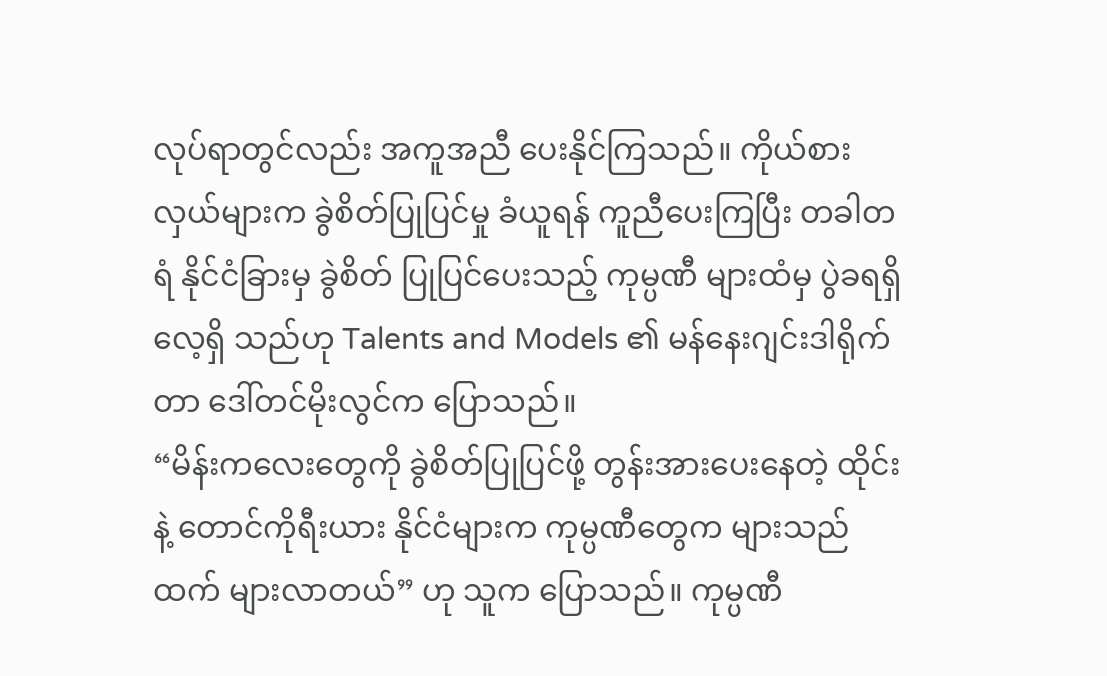လုပ်ရာတွင်လည်း အကူအညီ ပေးနိုင်ကြသည်။ ကိုယ်စားလှယ်များက ခွဲစိတ်ပြုပြင်မှု ခံယူရန် ကူညီပေးကြပြီး တခါတရံ နိုင်ငံခြားမှ ခွဲစိတ် ပြုပြင်ပေးသည့် ကုမ္ပဏီ များထံမှ ပွဲခရရှိလေ့ရှိ သည်ဟု Talents and Models ၏ မန်နေးဂျင်းဒါရိုက်တာ ဒေါ်တင်မိုးလွင်က ပြောသည်။
“မိန်းကလေးတွေကို ခွဲစိတ်ပြုပြင်ဖို့ တွန်းအားပေးနေတဲ့ ထိုင်းနဲ့ တောင်ကိုရီးယား နိုင်ငံများက ကုမ္ပဏီတွေက များသည်ထက် များလာတယ်” ဟု သူက ပြောသည်။ ကုမ္ပဏီ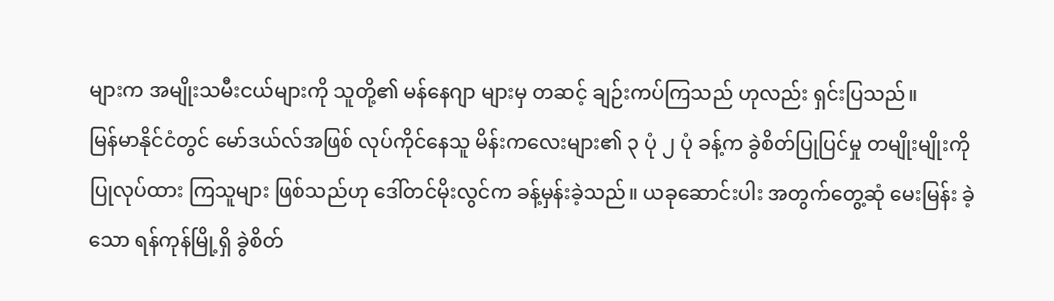များက အမျိုးသမီးငယ်များကို သူတို့၏ မန်နေဂျာ များမှ တဆင့် ချဉ်းကပ်ကြသည် ဟုလည်း ရှင်းပြသည်။
မြန်မာနိုင်ငံတွင် မော်ဒယ်လ်အဖြစ် လုပ်ကိုင်နေသူ မိန်းကလေးများ၏ ၃ ပုံ ၂ ပုံ ခန့်က ခွဲစိတ်ပြုပြင်မှု တမျိုးမျိုးကို ပြုလုပ်ထား ကြသူများ ဖြစ်သည်ဟု ဒေါ်တင်မိုးလွင်က ခန့်မှန်းခဲ့သည်။ ယခုဆောင်းပါး အတွက်တွေ့ဆုံ မေးမြန်း ခဲ့သော ရန်ကုန်မြို့ရှိ ခွဲစိတ်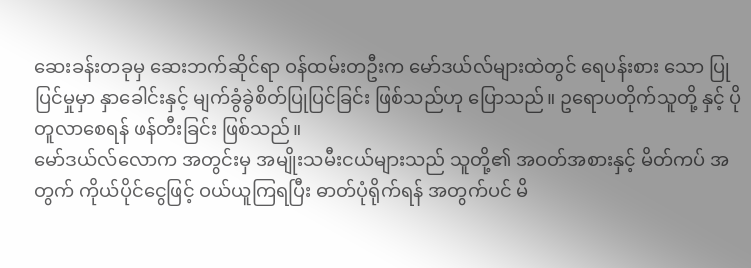ဆေးခန်းတခုမှ ဆေးဘက်ဆိုင်ရာ ဝန်ထမ်းတဦးက မော်ဒယ်လ်များထဲတွင် ရေပန်းစား သော ပြုပြင်မှုမှာ နှာခေါင်းနှင့် မျက်ခွံခွဲစိတ်ပြုပြင်ခြင်း ဖြစ်သည်ဟု ပြောသည်။ ဥရောပတိုက်သူတို့ နှင့် ပိုတူလာစေရန် ဖန်တီးခြင်း ဖြစ်သည်။
မော်ဒယ်လ်လောက အတွင်းမှ အမျိုးသမီးငယ်များသည် သူတို့၏ အဝတ်အစားနှင့် မိတ်ကပ် အတွက် ကိုယ်ပိုင်ငွေဖြင့် ဝယ်ယူကြရပြီး ဓာတ်ပုံရိုက်ရန် အတွက်ပင် မိ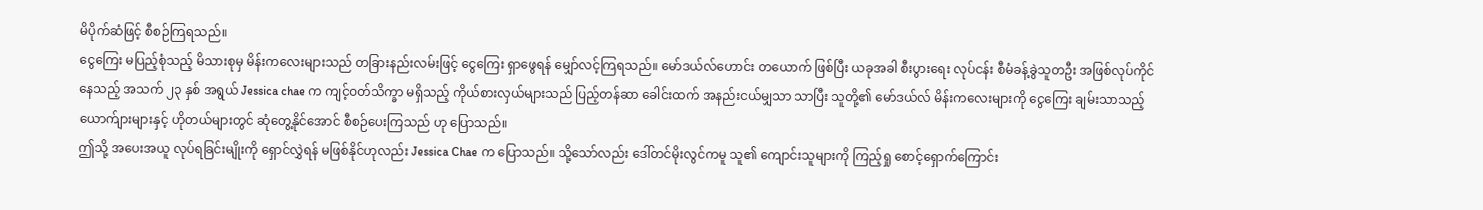မိပိုက်ဆံဖြင့် စီစဉ်ကြရသည်။
ငွေကြေး မပြည့်စုံသည့် မိသားစုမှ မိန်းကလေးများသည် တခြားနည်းလမ်းဖြင့် ငွေကြေး ရှာဖွေရန် မျှော်လင့်ကြရသည်။ မော်ဒယ်လ်ဟောင်း တယောက် ဖြစ်ပြီး ယခုအခါ စီးပွားရေး လုပ်ငန်း စီမံခန့်ခွဲသူတဦး အဖြစ်လုပ်ကိုင်နေသည့် အသက် ၂၃ နှစ် အရွယ် Jessica chae က ကျင့်ဝတ်သိက္ခာ မရှိသည့် ကိုယ်စားလှယ်များသည် ပြည့်တန်ဆာ ခေါင်းထက် အနည်းငယ်မျှသာ သာပြီး သူတို့၏ မော်ဒယ်လ် မိန်းကလေးများကို ငွေကြေး ချမ်းသာသည့် ယောက်ျားများနှင့် ဟိုတယ်များတွင် ဆုံတွေ့နိုင်အောင် စီစဉ်ပေးကြသည် ဟု ပြောသည်။
ဤသို့ အပေးအယူ လုပ်ရခြင်းမျိုးကို ရှောင်လွှဲရန် မဖြစ်နိုင်ဟုလည်း Jessica Chae က ပြောသည်။ သို့သော်လည်း ဒေါ်တင်မိုးလွင်ကမူ သူ၏ ကျောင်းသူများကို ကြည့်ရှု စောင့်ရှောက်ကြောင်း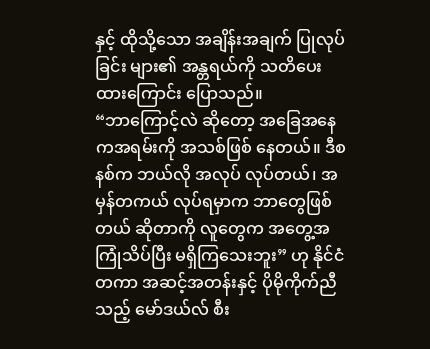နှင့် ထိုသို့သော အချိန်းအချက် ပြုလုပ်ခြင်း များ၏ အန္တရယ်ကို သတိပေးထားကြောင်း ပြောသည်။
“ဘာကြောင့်လဲ ဆိုတော့ အခြေအနေကအရမ်းကို အသစ်ဖြစ် နေတယ်။ ဒီစနစ်က ဘယ်လို အလုပ် လုပ်တယ်၊ အမှန်တကယ် လုပ်ရမှာက ဘာတွေဖြစ်တယ် ဆိုတာကို လူတွေက အတွေ့အကြုံသိပ်ပြီး မရှိကြသေးဘူး” ဟု နိုင်ငံတကာ အဆင့်အတန်းနှင့် ပိုမိုကိုက်ညီသည့် မော်ဒယ်လ် စီး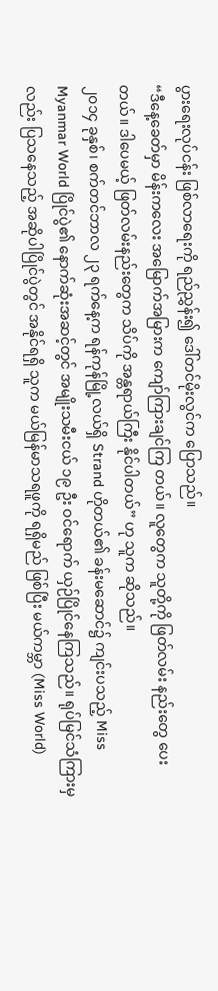ပွားရေးလုပ်ငန်း ဖြစ်လာရေးကို ရည်ညွှန်း၍ ဒေါ်တင်မိုးလွင်က ပြောသည်။
“ဒီနေ့ခေတ်မှာ မိန်းကလေး အမြောက်အမြားက ကျော်ကြားချင်ကြ တယ်။ လူတွေက သူတို့ကို ဖြတ်လမ်း နည်းတွေ ပေးတယ်။ ဒါပေမယ့် ဖြတ်လမ်းနည်းတွေက သိပ်ကို အန္တရာယ်ကြီး နိုင်ပါတယ်” ဟု သူက ဆိုသည်။
၂၀၁၄ ခုနှစ်၊ စက်တင်ဘာလ ၂၃ ရက်နေ့က ရန်ကုန်မြို့လယ်ရှိ Strand ဟိုတယ်၏ ခန်းမဆောင်၌ ကျင်းပသည့် Miss Myanmar World ပြိုင်ပွဲ၏ နောက်ဆုံးအဆင့်တွင် အမျိုးသမီးငယ် ၁၉ ဦး ဝင်ရောက် ယှဉ်ပြိုင်နေကြသည်။ ရုပ်မြင်သံကြားမှလည်း ပြသနေသည့် အဆိုပါပြိုင်ပွဲတွင် အနိုင်ရရှိ သူက မယ်မြန်မာသရဖူကို ရရှိမည် ဖြစ်ပြီး မယ်ကမ္ဘာ (Miss World)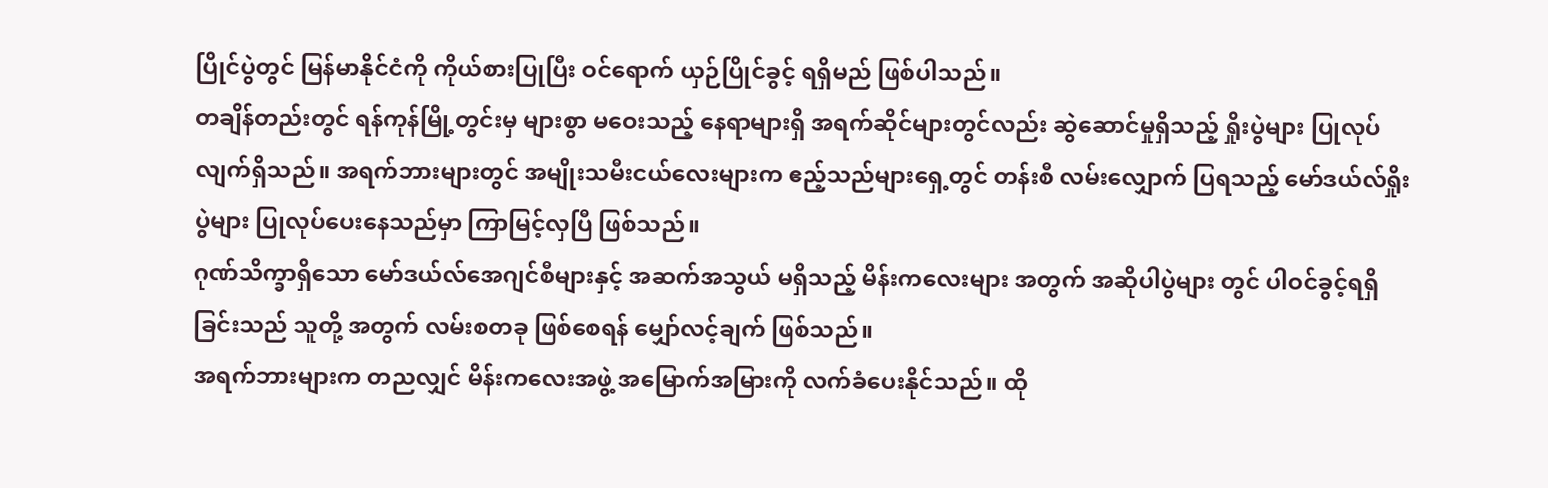ပြိုင်ပွဲတွင် မြန်မာနိုင်ငံကို ကိုယ်စားပြုပြီး ဝင်ရောက် ယှဉ်ပြိုင်ခွင့် ရရှိမည် ဖြစ်ပါသည်။
တချိန်တည်းတွင် ရန်ကုန်မြို့တွင်းမှ များစွာ မဝေးသည့် နေရာများရှိ အရက်ဆိုင်များတွင်လည်း ဆွဲဆောင်မှုရှိသည့် ရှိုးပွဲများ ပြုလုပ်လျက်ရှိသည်။ အရက်ဘားများတွင် အမျိုးသမီးငယ်လေးများက ဧည့်သည်များရှေ့တွင် တန်းစီ လမ်းလျှောက် ပြရသည့် မော်ဒယ်လ်ရှိုးပွဲများ ပြုလုပ်ပေးနေသည်မှာ ကြာမြင့်လှပြီ ဖြစ်သည်။
ဂုဏ်သိက္ခာရှိသော မော်ဒယ်လ်အေဂျင်စီများနှင့် အဆက်အသွယ် မရှိသည့် မိန်းကလေးများ အတွက် အဆိုပါပွဲများ တွင် ပါဝင်ခွင့်ရရှိခြင်းသည် သူတို့ အတွက် လမ်းစတခု ဖြစ်စေရန် မျှော်လင့်ချက် ဖြစ်သည်။
အရက်ဘားများက တညလျှင် မိန်းကလေးအဖွဲ့ အမြောက်အမြားကို လက်ခံပေးနိုင်သည်။ ထို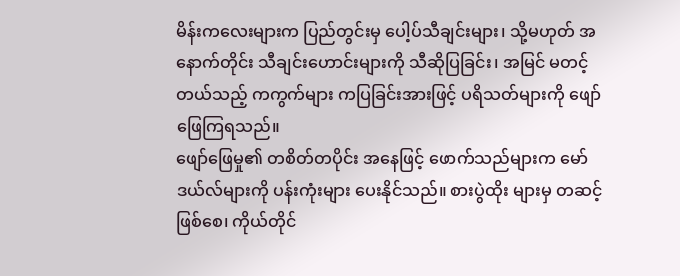မိန်းကလေးများက ပြည်တွင်းမှ ပေါ့ပ်သီချင်းများ၊ သို့မဟုတ် အနောက်တိုင်း သီချင်းဟောင်းများကို သီဆိုပြခြင်း၊ အမြင် မတင့်တယ်သည့် ကကွက်များ ကပြခြင်းအားဖြင့် ပရိသတ်များကို ဖျော်ဖြေကြရသည်။
ဖျော်ဖြေမှု၏ တစိတ်တပိုင်း အနေဖြင့် ဖောက်သည်များက မော်ဒယ်လ်များကို ပန်းကုံးများ ပေးနိုင်သည်။ စားပွဲထိုး များမှ တဆင့် ဖြစ်စေ၊ ကိုယ်တိုင်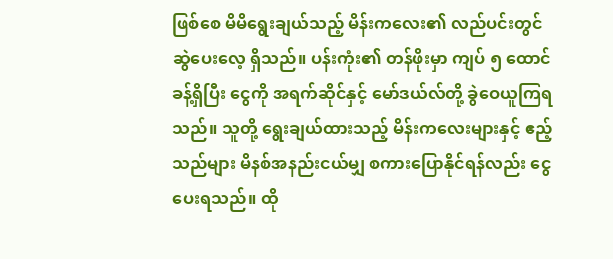ဖြစ်စေ မိမိရွေးချယ်သည့် မိန်းကလေး၏ လည်ပင်းတွင် ဆွဲပေးလေ့ ရှိသည်။ ပန်းကုံး၏ တန်ဖိုးမှာ ကျပ် ၅ ထောင်ခန့်ရှိပြီး ငွေကို အရက်ဆိုင်နှင့် မော်ဒယ်လ်တို့ ခွဲဝေယူကြရသည်။ သူတို့ ရွေးချယ်ထားသည့် မိန်းကလေးများနှင့် ဧည့်သည်များ မိနစ်အနည်းငယ်မျှ စကားပြောနိုင်ရန်လည်း ငွေပေးရသည်။ ထို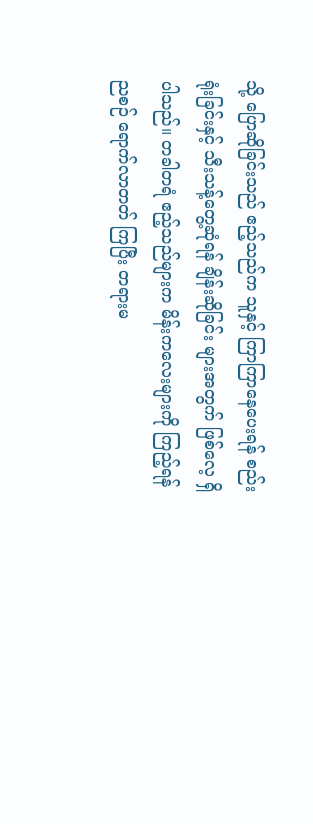သို့ ပြောဆိုခြင်းသည် ဧည့်သည်က သူနှင့် ကြာကြာနေပေးရန် စည်းရုံးခြင်းနှင့် သီးသန့်တွေ့ဆုံရန် ချိန်းဆိုခြင်း များအတွက် ဖြစ်လေ့ ရှိပါသည်။ တခါတရံ ဧည့်သည်များက မိန်းကလေးများကို ကြည့်ရန် ညစဉ် ရောက်လာတတ် ကြပြီး တရားမ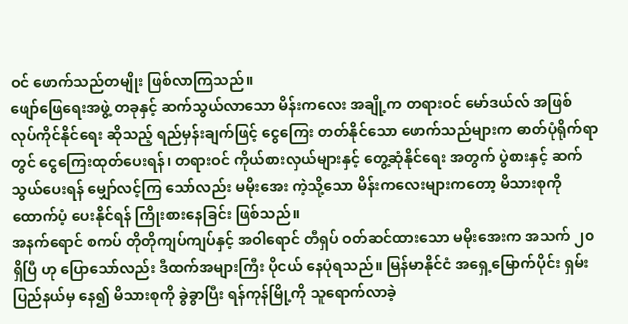ဝင် ဖောက်သည်တမျိုး ဖြစ်လာကြသည်။
ဖျော်ဖြေရေးအဖွဲ့ တခုနှင့် ဆက်သွယ်လာသော မိန်းကလေး အချို့က တရားဝင် မော်ဒယ်လ် အဖြစ် လုပ်ကိုင်နိုင်ရေး ဆိုသည့် ရည်မှန်းချက်ဖြင့် ငွေကြေး တတ်နိုင်သော ဖောက်သည်များက ဓာတ်ပုံရိုက်ရာတွင် ငွေကြေးထုတ်ပေးရန်၊ တရားဝင် ကိုယ်စားလှယ်များနှင့် တွေ့ဆုံနိုင်ရေး အတွက် ပွဲစားနှင့် ဆက်သွယ်ပေးရန် မျှော်လင့်ကြ သော်လည်း မမိုးအေး ကဲ့သို့သော မိန်းကလေးများကတော့ မိသားစုကို ထောက်ပံ့ ပေးနိုင်ရန် ကြိုးစားနေခြင်း ဖြစ်သည်။
အနက်ရောင် စကပ် တိုတိုကျပ်ကျပ်နှင့် အဝါရောင် တီရှပ် ဝတ်ဆင်ထားသော မမိုးအေးက အသက် ၂၀ ရှိပြီ ဟု ပြောသော်လည်း ဒီထက်အများကြီး ပိုငယ် နေပုံရသည်။ မြန်မာနိုင်ငံ အရှေ့မြောက်ပိုင်း ရှမ်း ပြည်နယ်မှ နေ၍ မိသားစုကို ခွဲခွာပြီး ရန်ကုန်မြို့ကို သူရောက်လာခဲ့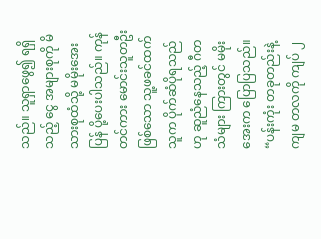သည်။ သူရှာဖွေ၍ ရရှိသည့် ငွေ အများစုကို မိသားစုထံသို့ မမိုးအေးပြန် ပို့ပေးပါသည်။ ကုန်တင်ကား မောင်းသူတဦး ဖြစ်သော သူ့ဖခင်ထက် သူက ပိုက်ဆံပိုရသည်ဟု ဆူညံနေသည့် ဂီတသံများ ကြားတွင် မမိုးအေးက ပြောပြသည်။
“ပန်းကုံး တခုတည်းနဲ့ ကျမ တလကို ကျပ် ၂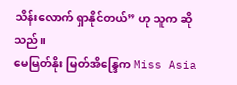သိန်းလောက် ရှာနိုင်တယ်” ဟု သူက ဆိုသည်။
မေမြတ်နိုး မြတ်အိန္ဒြေက Miss Asia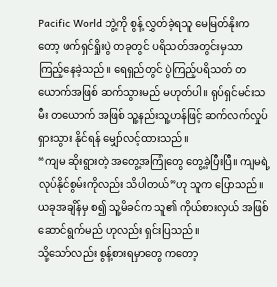Pacific World ဘွဲ့ကို စွန့် လွှတ်ခဲ့ရသူ မေမြတ်နိုးကတော့ ဖက်ရှင်ရှိုးပွဲ တခုတွင် ပရိသတ်အတွင်းမှသာ ကြည့်နေခဲ့သည်။ ရေရှည်တွင် ပွဲကြည့်ပရိသတ် တယောက်အဖြစ် ဆက်သွားမည် မဟုတ်ပါ။ ရုပ်ရှင်မင်းသမီး တယောက် အဖြစ် သူ့နည်းသူ့ဟန်ဖြင့် ဆက်လက်လှုပ်ရှားသွား နိုင်ရန် မျှော်လင့်ထားသည်။
“ကျမ ဆိုးရွားတဲ့ အတွေ့အကြုံတွေ တွေ့ခဲ့ပြီးပြီ။ ကျမရဲ့ လုပ်နိုင်စွမ်းကိုလည်း သိပါတယ်”ဟု သူက ပြောသည်။ ယခုအချိန်မှ စ၍ သူ့မိခင်က သူ၏ ကိုယ်စားလှယ် အဖြစ် ဆောင်ရွက်မည် ဟုလည်း ရှင်းပြသည်။
သို့သော်လည်း စွန့်စားရမှာတွေ ကတော့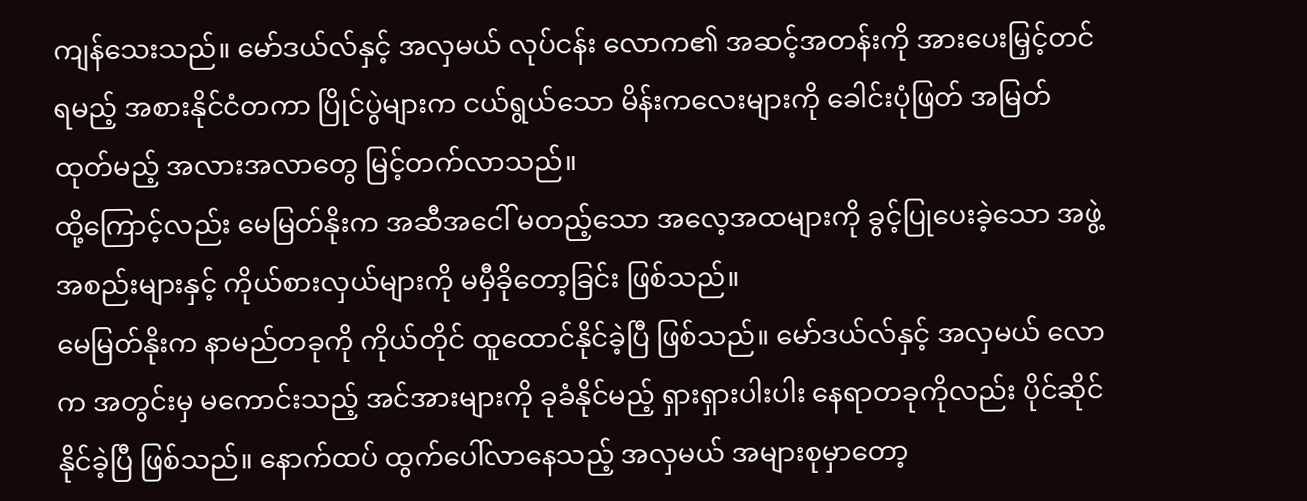ကျန်သေးသည်။ မော်ဒယ်လ်နှင့် အလှမယ် လုပ်ငန်း လောက၏ အဆင့်အတန်းကို အားပေးမြှင့်တင်ရမည့် အစားနိုင်ငံတကာ ပြိုင်ပွဲများက ငယ်ရွယ်သော မိန်းကလေးများကို ခေါင်းပုံဖြတ် အမြတ်ထုတ်မည့် အလားအလာတွေ မြင့်တက်လာသည်။
ထို့ကြောင့်လည်း မေမြတ်နိုးက အဆီအငေါ် မတည့်သော အလေ့အထများကို ခွင့်ပြုပေးခဲ့သော အဖွဲ့အစည်းများနှင့် ကိုယ်စားလှယ်များကို မမှီခိုတော့ခြင်း ဖြစ်သည်။
မေမြတ်နိုးက နာမည်တခုကို ကိုယ်တိုင် ထူထောင်နိုင်ခဲ့ပြီ ဖြစ်သည်။ မော်ဒယ်လ်နှင့် အလှမယ် လောက အတွင်းမှ မကောင်းသည့် အင်အားများကို ခုခံနိုင်မည့် ရှားရှားပါးပါး နေရာတခုကိုလည်း ပိုင်ဆိုင်နိုင်ခဲ့ပြီ ဖြစ်သည်။ နောက်ထပ် ထွက်ပေါ်လာနေသည့် အလှမယ် အများစုမှာတော့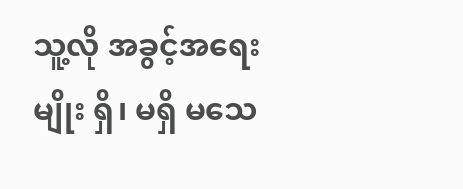သူ့လို အခွင့်အရေးမျိုး ရှိ၊ မရှိ မသေ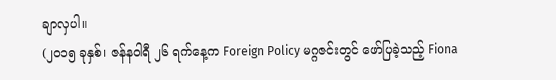ချာလှပါ။
(၂၀၁၅ ခုနှစ်၊ ဇန်နဝါရီ ၂၆ ရက်နေ့က Foreign Policy မဂ္ဂဇင်းတွင် ဖော်ပြခဲ့သည့် Fiona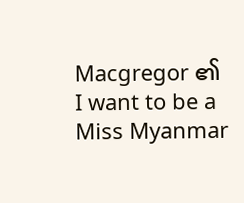Macgregor ၏ I want to be a Miss Myanmar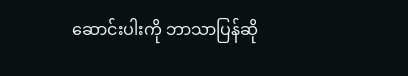ဆောင်းပါးကို ဘာသာပြန်ဆို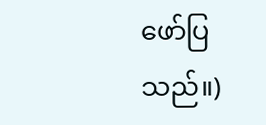ဖော်ပြသည်။)